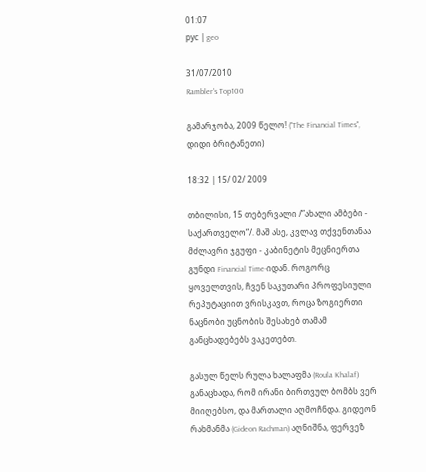01:07
рус | geo

31/07/2010
Rambler's Top100

გამარჯობა, 2009 წელო! ("The Financial Times", დიდი ბრიტანეთი)

18:32 | 15/ 02/ 2009

თბილისი, 15 თებერვალი /”ახალი ამბები - საქართველო”/. მაშ ასე, კვლავ თქვენთანაა მძლავრი ჯგუფი - კაბინეტის მეცნიერთა გუნდი Financial Time-იდან. როგორც ყოველთვის, ჩვენ საკუთარი პროფესიული რეპუტაციით ვრისკავთ, როცა ზოგიერთი ნაცნობი უცნობის შესახებ თამამ განცხადებებს ვაკეთებთ.

გასულ წელს რულა ხალაფმა (Roula Khalaf) განაცხადა, რომ ირანი ბირთვულ ბომბს ვერ მიიღებსო, და მართალი აღმოჩნდა. გიდეონ რახმანმა (Gideon Rachman) აღნიშნა, ფერვეზ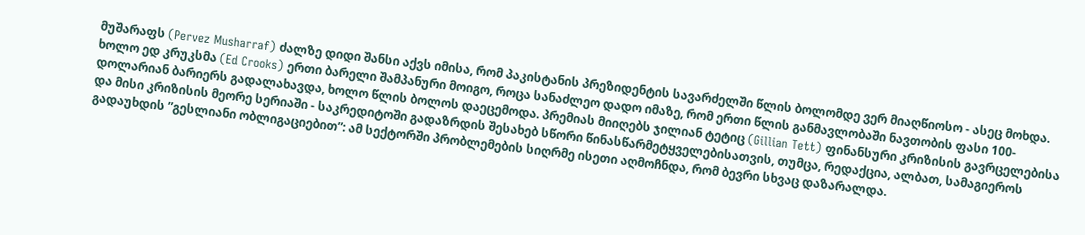მუშარაფს (Pervez Musharraf) ძალზე დიდი შანსი აქვს იმისა, რომ პაკისტანის პრეზიდენტის სავარძელში წლის ბოლომდე ვერ მიაღწიოსო - ასეც მოხდა. ხოლო ედ კრუკსმა (Ed Crooks) ერთი ბარელი შამპანური მოიგო, როცა სანაძლეო დადო იმაზე, რომ ერთი წლის განმავლობაში ნავთობის ფასი 100-დოლარიან ბარიერს გადალახავდა, ხოლო წლის ბოლოს დაეცემოდა. პრემიას მიიღებს ჯილიან ტეტიც (Gillian Tett) ფინანსური კრიზისის გავრცელებისა და მისი კრიზისის მეორე სერიაში - საკრედიტოში გადაზრდის შესახებ სწორი წინასწარმეტყველებისათვის, თუმცა, რედაქცია, ალბათ, სამაგიეროს გადაუხდის ”გესლიანი ობლიგაციებით”: ამ სექტორში პრობლემების სიღრმე ისეთი აღმოჩნდა, რომ ბევრი სხვაც დაზარალდა.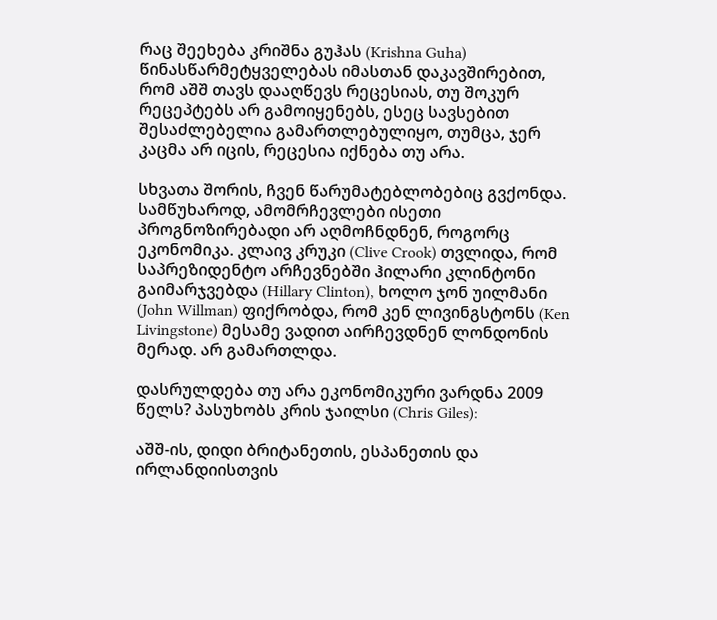რაც შეეხება კრიშნა გუჰას (Krishna Guha) წინასწარმეტყველებას იმასთან დაკავშირებით, რომ აშშ თავს დააღწევს რეცესიას, თუ შოკურ რეცეპტებს არ გამოიყენებს, ესეც სავსებით შესაძლებელია გამართლებულიყო, თუმცა, ჯერ კაცმა არ იცის, რეცესია იქნება თუ არა.

სხვათა შორის, ჩვენ წარუმატებლობებიც გვქონდა. სამწუხაროდ, ამომრჩევლები ისეთი პროგნოზირებადი არ აღმოჩნდნენ, როგორც ეკონომიკა. კლაივ კრუკი (Clive Crook) თვლიდა, რომ საპრეზიდენტო არჩევნებში ჰილარი კლინტონი გაიმარჯვებდა (Hillary Clinton), ხოლო ჯონ უილმანი (John Willman) ფიქრობდა, რომ კენ ლივინგსტონს (Ken Livingstone) მესამე ვადით აირჩევდნენ ლონდონის მერად. არ გამართლდა.

დასრულდება თუ არა ეკონომიკური ვარდნა 2009 წელს? პასუხობს კრის ჯაილსი (Chris Giles):

აშშ-ის, დიდი ბრიტანეთის, ესპანეთის და ირლანდიისთვის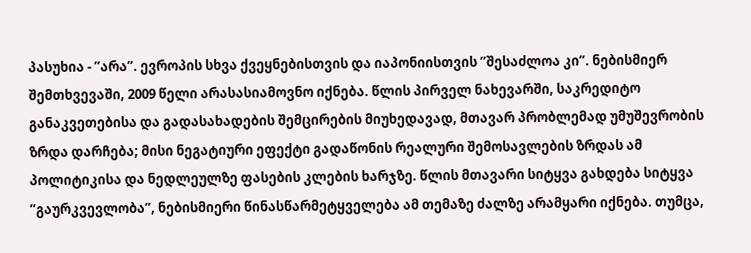პასუხია - ”არა”. ევროპის სხვა ქვეყნებისთვის და იაპონიისთვის ”შესაძლოა კი”. ნებისმიერ შემთხვევაში, 2009 წელი არასასიამოვნო იქნება. წლის პირველ ნახევარში, საკრედიტო განაკვეთებისა და გადასახადების შემცირების მიუხედავად, მთავარ პრობლემად უმუშევრობის ზრდა დარჩება; მისი ნეგატიური ეფექტი გადაწონის რეალური შემოსავლების ზრდას ამ პოლიტიკისა და ნედლეულზე ფასების კლების ხარჯზე. წლის მთავარი სიტყვა გახდება სიტყვა ”გაურკვევლობა”, ნებისმიერი წინასწარმეტყველება ამ თემაზე ძალზე არამყარი იქნება. თუმცა,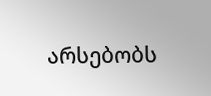არსებობს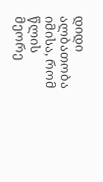დიდი ალბათობა იმისა, რომ წლის მეორე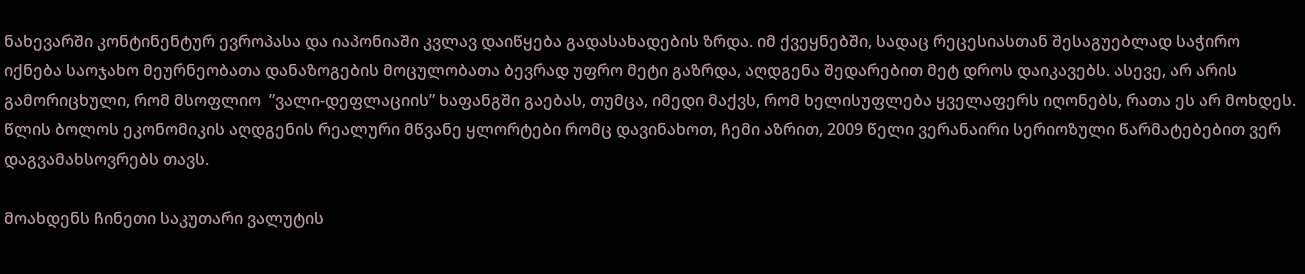ნახევარში კონტინენტურ ევროპასა და იაპონიაში კვლავ დაიწყება გადასახადების ზრდა. იმ ქვეყნებში, სადაც რეცესიასთან შესაგუებლად საჭირო იქნება საოჯახო მეურნეობათა დანაზოგების მოცულობათა ბევრად უფრო მეტი გაზრდა, აღდგენა შედარებით მეტ დროს დაიკავებს. ასევე, არ არის გამორიცხული, რომ მსოფლიო  ”ვალი-დეფლაციის” ხაფანგში გაებას, თუმცა, იმედი მაქვს, რომ ხელისუფლება ყველაფერს იღონებს, რათა ეს არ მოხდეს. წლის ბოლოს ეკონომიკის აღდგენის რეალური მწვანე ყლორტები რომც დავინახოთ, ჩემი აზრით, 2009 წელი ვერანაირი სერიოზული წარმატებებით ვერ დაგვამახსოვრებს თავს.

მოახდენს ჩინეთი საკუთარი ვალუტის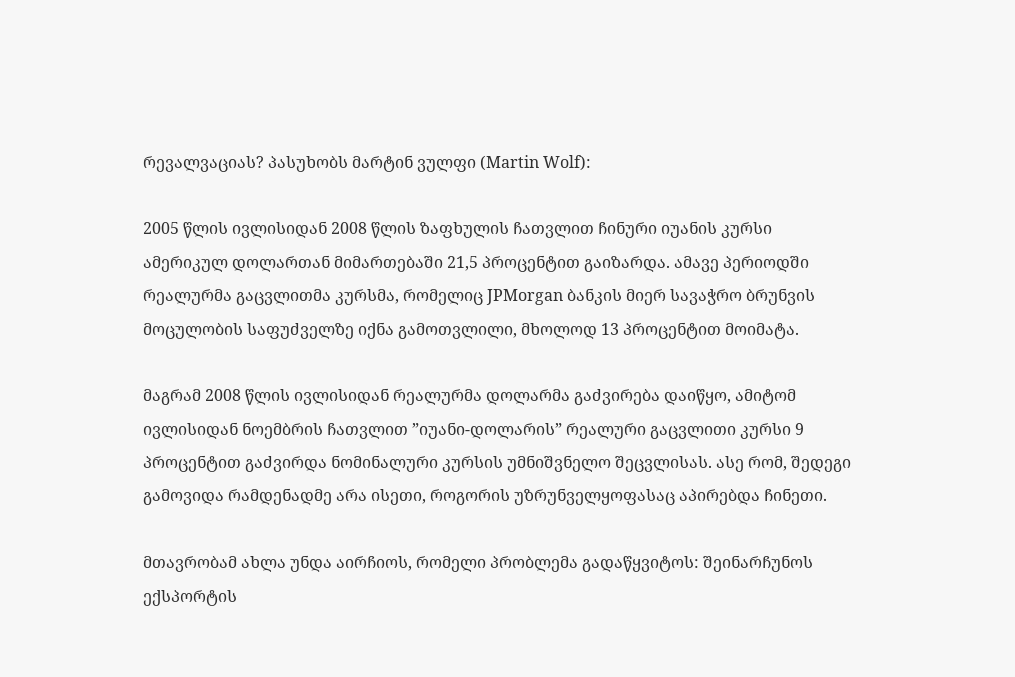რევალვაციას? პასუხობს მარტინ ვულფი (Martin Wolf):

2005 წლის ივლისიდან 2008 წლის ზაფხულის ჩათვლით ჩინური იუანის კურსი ამერიკულ დოლართან მიმართებაში 21,5 პროცენტით გაიზარდა. ამავე პერიოდში რეალურმა გაცვლითმა კურსმა, რომელიც JPMorgan ბანკის მიერ სავაჭრო ბრუნვის მოცულობის საფუძველზე იქნა გამოთვლილი, მხოლოდ 13 პროცენტით მოიმატა.

მაგრამ 2008 წლის ივლისიდან რეალურმა დოლარმა გაძვირება დაიწყო, ამიტომ ივლისიდან ნოემბრის ჩათვლით ”იუანი-დოლარის” რეალური გაცვლითი კურსი 9 პროცენტით გაძვირდა ნომინალური კურსის უმნიშვნელო შეცვლისას. ასე რომ, შედეგი გამოვიდა რამდენადმე არა ისეთი, როგორის უზრუნველყოფასაც აპირებდა ჩინეთი.

მთავრობამ ახლა უნდა აირჩიოს, რომელი პრობლემა გადაწყვიტოს: შეინარჩუნოს ექსპორტის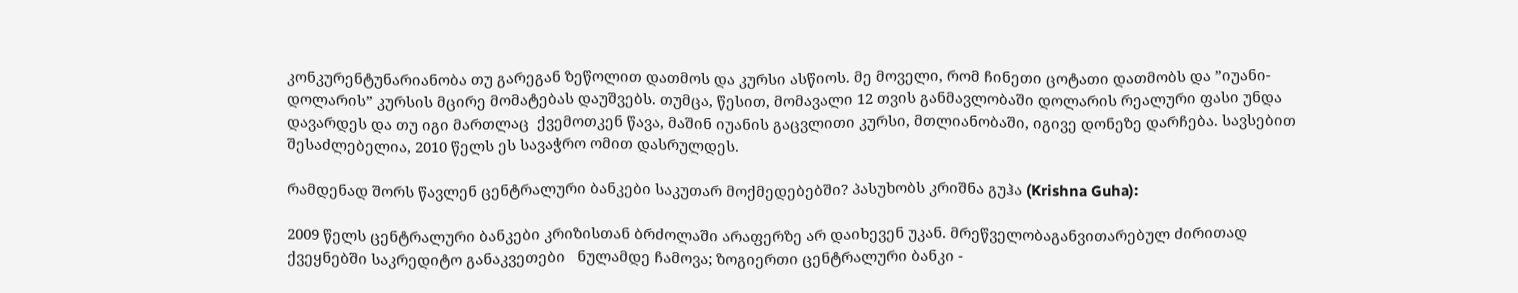კონკურენტუნარიანობა თუ გარეგან ზეწოლით დათმოს და კურსი ასწიოს. მე მოველი, რომ ჩინეთი ცოტათი დათმობს და ”იუანი-დოლარის” კურსის მცირე მომატებას დაუშვებს. თუმცა, წესით, მომავალი 12 თვის განმავლობაში დოლარის რეალური ფასი უნდა დავარდეს და თუ იგი მართლაც  ქვემოთკენ წავა, მაშინ იუანის გაცვლითი კურსი, მთლიანობაში, იგივე დონეზე დარჩება. სავსებით შესაძლებელია, 2010 წელს ეს სავაჭრო ომით დასრულდეს.

რამდენად შორს წავლენ ცენტრალური ბანკები საკუთარ მოქმედებებში? პასუხობს კრიშნა გუჰა (Krishna Guha):

2009 წელს ცენტრალური ბანკები კრიზისთან ბრძოლაში არაფერზე არ დაიხევენ უკან. მრეწველობაგანვითარებულ ძირითად ქვეყნებში საკრედიტო განაკვეთები   ნულამდე ჩამოვა; ზოგიერთი ცენტრალური ბანკი -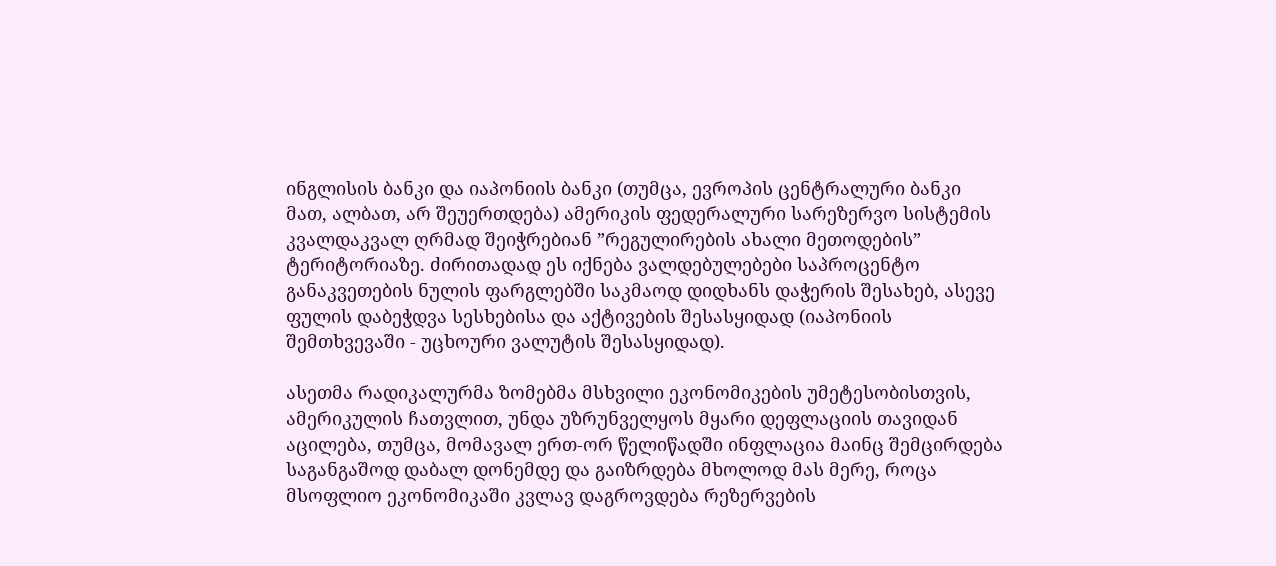ინგლისის ბანკი და იაპონიის ბანკი (თუმცა, ევროპის ცენტრალური ბანკი მათ, ალბათ, არ შეუერთდება) ამერიკის ფედერალური სარეზერვო სისტემის კვალდაკვალ ღრმად შეიჭრებიან ”რეგულირების ახალი მეთოდების” ტერიტორიაზე. ძირითადად ეს იქნება ვალდებულებები საპროცენტო განაკვეთების ნულის ფარგლებში საკმაოდ დიდხანს დაჭერის შესახებ, ასევე ფულის დაბეჭდვა სესხებისა და აქტივების შესასყიდად (იაპონიის შემთხვევაში - უცხოური ვალუტის შესასყიდად).

ასეთმა რადიკალურმა ზომებმა მსხვილი ეკონომიკების უმეტესობისთვის, ამერიკულის ჩათვლით, უნდა უზრუნველყოს მყარი დეფლაციის თავიდან აცილება, თუმცა, მომავალ ერთ-ორ წელიწადში ინფლაცია მაინც შემცირდება საგანგაშოდ დაბალ დონემდე და გაიზრდება მხოლოდ მას მერე, როცა მსოფლიო ეკონომიკაში კვლავ დაგროვდება რეზერვების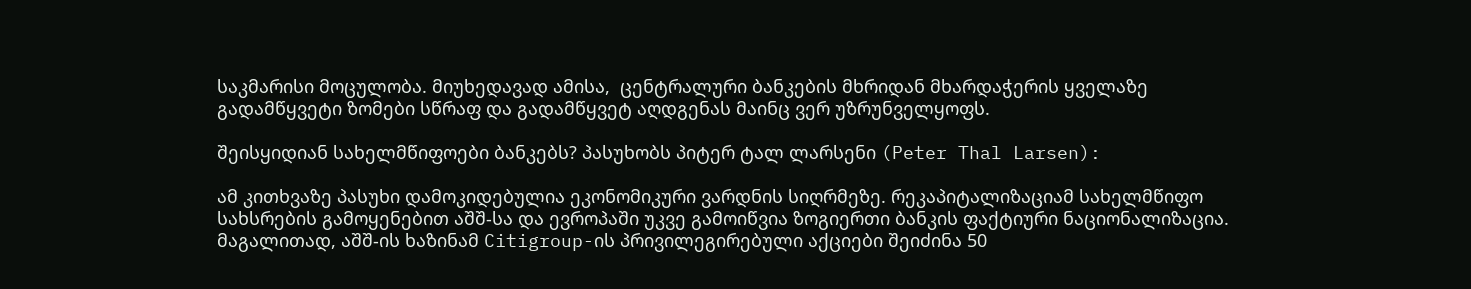საკმარისი მოცულობა. მიუხედავად ამისა,  ცენტრალური ბანკების მხრიდან მხარდაჭერის ყველაზე გადამწყვეტი ზომები სწრაფ და გადამწყვეტ აღდგენას მაინც ვერ უზრუნველყოფს.

შეისყიდიან სახელმწიფოები ბანკებს? პასუხობს პიტერ ტალ ლარსენი (Peter Thal Larsen):

ამ კითხვაზე პასუხი დამოკიდებულია ეკონომიკური ვარდნის სიღრმეზე. რეკაპიტალიზაციამ სახელმწიფო სახსრების გამოყენებით აშშ-სა და ევროპაში უკვე გამოიწვია ზოგიერთი ბანკის ფაქტიური ნაციონალიზაცია. მაგალითად, აშშ-ის ხაზინამ Citigroup-ის პრივილეგირებული აქციები შეიძინა 50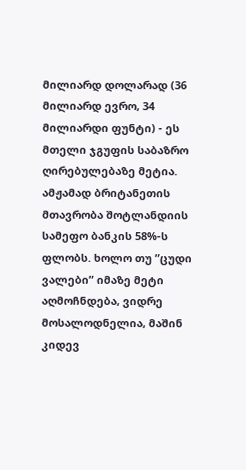მილიარდ დოლარად (36 მილიარდ ევრო, 34 მილიარდი ფუნტი) - ეს მთელი ჯგუფის საბაზრო ღირებულებაზე მეტია. ამჟამად ბრიტანეთის მთავრობა შოტლანდიის სამეფო ბანკის 58%-ს ფლობს. ხოლო თუ ”ცუდი ვალები” იმაზე მეტი აღმოჩნდება, ვიდრე მოსალოდნელია, მაშინ კიდევ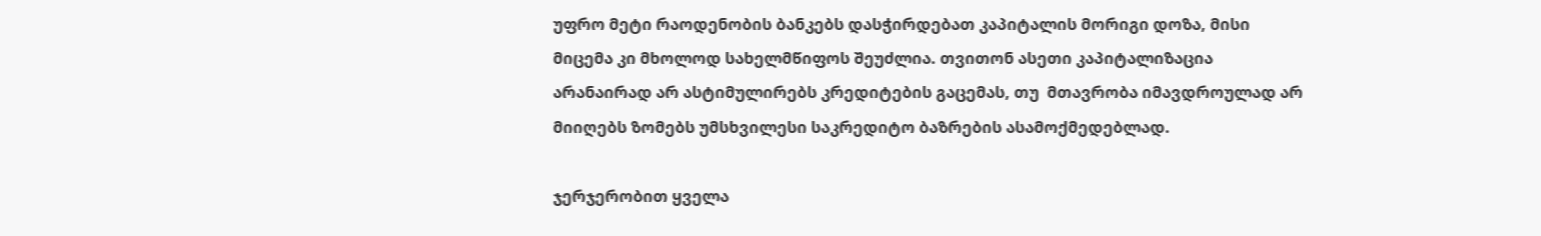უფრო მეტი რაოდენობის ბანკებს დასჭირდებათ კაპიტალის მორიგი დოზა, მისი მიცემა კი მხოლოდ სახელმწიფოს შეუძლია. თვითონ ასეთი კაპიტალიზაცია არანაირად არ ასტიმულირებს კრედიტების გაცემას, თუ  მთავრობა იმავდროულად არ მიიღებს ზომებს უმსხვილესი საკრედიტო ბაზრების ასამოქმედებლად.

ჯერჯერობით ყველა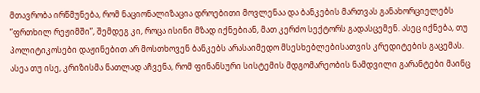მთავრობა ირწმუნება, რომ ნაციონალიზაცია დროებითი მოვლენაა და ბანკების მართვას განახორციელებს ”ფრთხილ რეჟიმში”, შემდეგ კი, როცა ისინი მზად იქნებიან, მათ კერძო სექტორს გადასცემენ. ასეც იქნება, თუ პოლიტიკოსები დაჟინებით არ მოსთხოვენ ბანკებს არასაიმედო მსესხებლებისათვის კრედიტების გაცემას. ასეა თუ ისე, კრიზისმა ნათლად აჩვენა, რომ ფინანსური სისტემის მდგომარეობის ნამდვილი გარანტები მაინც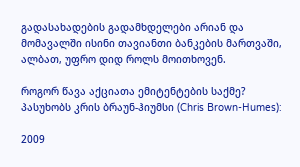გადასახადების გადამხდელები არიან და მომავალში ისინი თავიანთი ბანკების მართვაში, ალბათ, უფრო დიდ როლს მოითხოვენ.

როგორ წავა აქციათა ემიტენტების საქმე? პასუხობს კრის ბრაუნ-ჰიუმსი (Chris Brown-Humes):

2009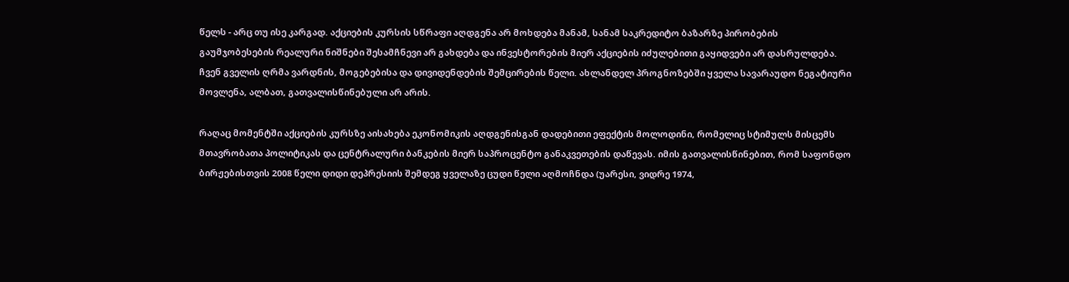წელს - არც თუ ისე კარგად. აქციების კურსის სწრაფი აღდგენა არ მოხდება მანამ, სანამ საკრედიტო ბაზარზე პირობების გაუმჯობესების რეალური ნიშნები შესამჩნევი არ გახდება და ინვესტორების მიერ აქციების იძულებითი გაყიდვები არ დასრულდება. ჩვენ გველის ღრმა ვარდნის, მოგებებისა და დივიდენდების შემცირების წელი. ახლანდელ პროგნოზებში ყველა სავარაუდო ნეგატიური მოვლენა, ალბათ, გათვალისწინებული არ არის.

რაღაც მომენტში აქციების კურსზე აისახება ეკონომიკის აღდგენისგან დადებითი ეფექტის მოლოდინი, რომელიც სტიმულს მისცემს მთავრობათა პოლიტიკას და ცენტრალური ბანკების მიერ საპროცენტო განაკვეთების დაწევას. იმის გათვალისწინებით, რომ საფონდო ბირჟებისთვის 2008 წელი დიდი დეპრესიის შემდეგ ყველაზე ცუდი წელი აღმოჩნდა (უარესი, ვიდრე 1974,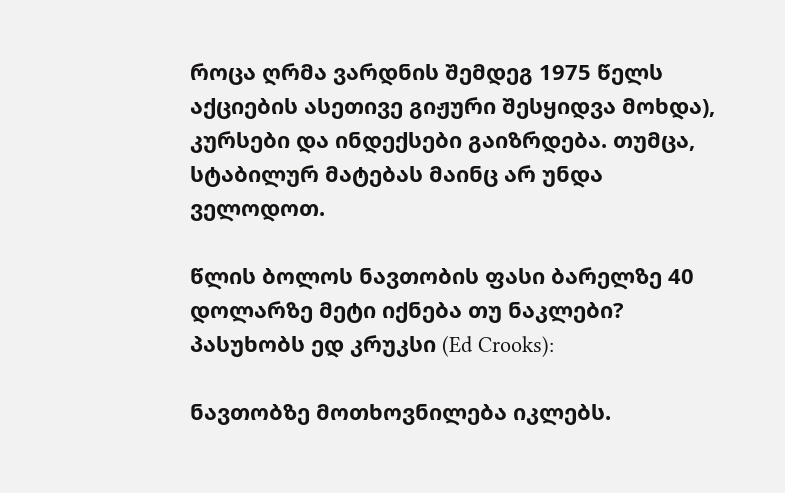როცა ღრმა ვარდნის შემდეგ 1975 წელს აქციების ასეთივე გიჟური შესყიდვა მოხდა), კურსები და ინდექსები გაიზრდება. თუმცა, სტაბილურ მატებას მაინც არ უნდა ველოდოთ.

წლის ბოლოს ნავთობის ფასი ბარელზე 40 დოლარზე მეტი იქნება თუ ნაკლები? პასუხობს ედ კრუკსი (Ed Crooks):

ნავთობზე მოთხოვნილება იკლებს.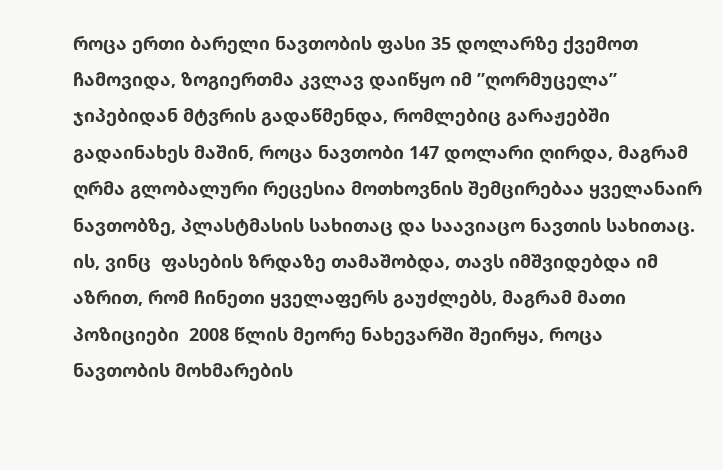როცა ერთი ბარელი ნავთობის ფასი 35 დოლარზე ქვემოთ ჩამოვიდა, ზოგიერთმა კვლავ დაიწყო იმ ”ღორმუცელა” ჯიპებიდან მტვრის გადაწმენდა, რომლებიც გარაჟებში გადაინახეს მაშინ, როცა ნავთობი 147 დოლარი ღირდა, მაგრამ ღრმა გლობალური რეცესია მოთხოვნის შემცირებაა ყველანაირ ნავთობზე, პლასტმასის სახითაც და საავიაცო ნავთის სახითაც. ის, ვინც  ფასების ზრდაზე თამაშობდა, თავს იმშვიდებდა იმ აზრით, რომ ჩინეთი ყველაფერს გაუძლებს, მაგრამ მათი პოზიციები  2008 წლის მეორე ნახევარში შეირყა, როცა ნავთობის მოხმარების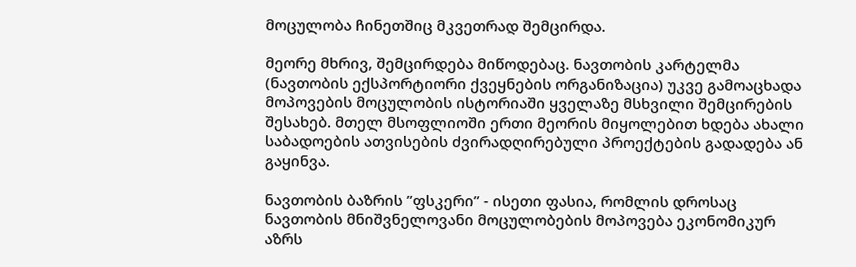მოცულობა ჩინეთშიც მკვეთრად შემცირდა.

მეორე მხრივ, შემცირდება მიწოდებაც. ნავთობის კარტელმა (ნავთობის ექსპორტიორი ქვეყნების ორგანიზაცია) უკვე გამოაცხადა მოპოვების მოცულობის ისტორიაში ყველაზე მსხვილი შემცირების შესახებ. მთელ მსოფლიოში ერთი მეორის მიყოლებით ხდება ახალი საბადოების ათვისების ძვირადღირებული პროექტების გადადება ან გაყინვა.

ნავთობის ბაზრის ”ფსკერი” - ისეთი ფასია, რომლის დროსაც ნავთობის მნიშვნელოვანი მოცულობების მოპოვება ეკონომიკურ აზრს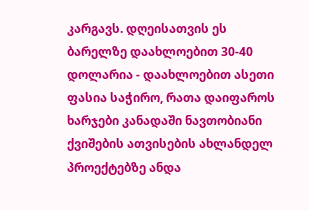კარგავს. დღეისათვის ეს ბარელზე დაახლოებით 30-40 დოლარია - დაახლოებით ასეთი ფასია საჭირო, რათა დაიფაროს ხარჯები კანადაში ნავთობიანი ქვიშების ათვისების ახლანდელ პროექტებზე ანდა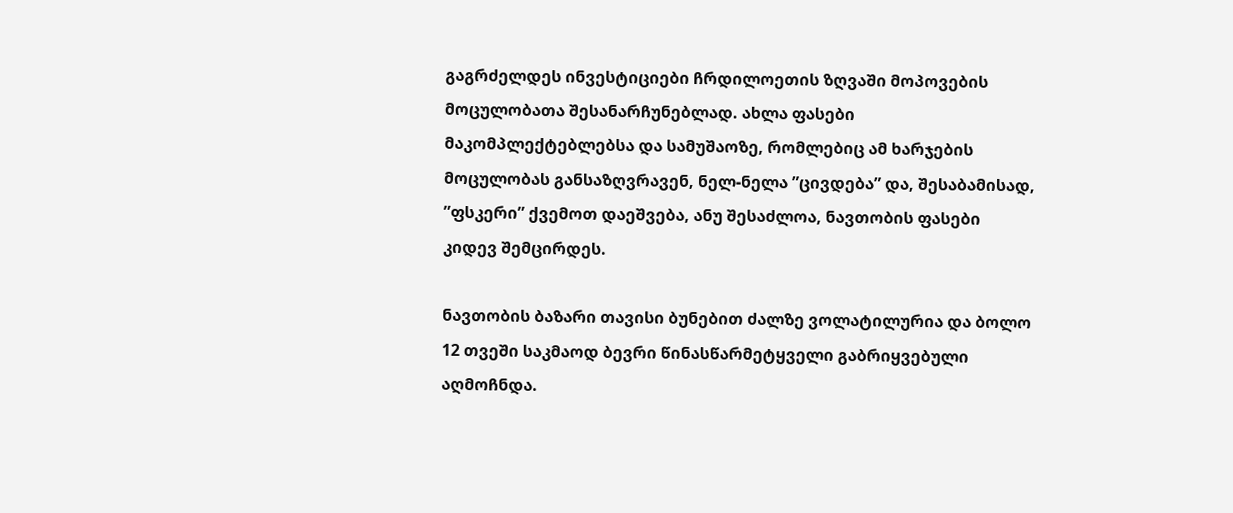გაგრძელდეს ინვესტიციები ჩრდილოეთის ზღვაში მოპოვების მოცულობათა შესანარჩუნებლად. ახლა ფასები მაკომპლექტებლებსა და სამუშაოზე, რომლებიც ამ ხარჯების მოცულობას განსაზღვრავენ, ნელ-ნელა ”ცივდება” და, შესაბამისად, ”ფსკერი” ქვემოთ დაეშვება, ანუ შესაძლოა, ნავთობის ფასები კიდევ შემცირდეს.

ნავთობის ბაზარი თავისი ბუნებით ძალზე ვოლატილურია და ბოლო 12 თვეში საკმაოდ ბევრი წინასწარმეტყველი გაბრიყვებული აღმოჩნდა.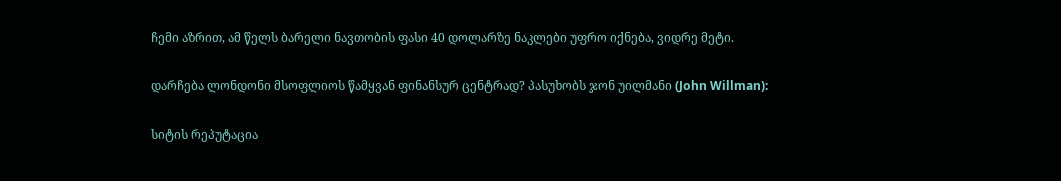ჩემი აზრით, ამ წელს ბარელი ნავთობის ფასი 40 დოლარზე ნაკლები უფრო იქნება, ვიდრე მეტი.

დარჩება ლონდონი მსოფლიოს წამყვან ფინანსურ ცენტრად? პასუხობს ჯონ უილმანი (John Willman):

სიტის რეპუტაცია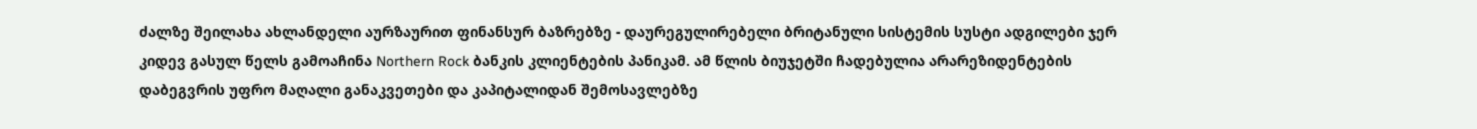ძალზე შეილახა ახლანდელი აურზაურით ფინანსურ ბაზრებზე - დაურეგულირებელი ბრიტანული სისტემის სუსტი ადგილები ჯერ კიდევ გასულ წელს გამოაჩინა Northern Rock ბანკის კლიენტების პანიკამ. ამ წლის ბიუჯეტში ჩადებულია არარეზიდენტების დაბეგვრის უფრო მაღალი განაკვეთები და კაპიტალიდან შემოსავლებზე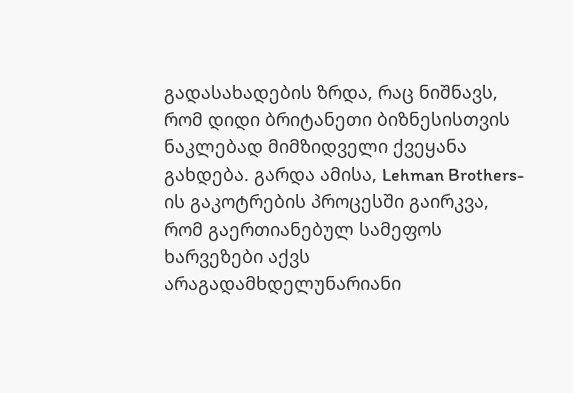გადასახადების ზრდა, რაც ნიშნავს, რომ დიდი ბრიტანეთი ბიზნესისთვის ნაკლებად მიმზიდველი ქვეყანა გახდება. გარდა ამისა, Lehman Brothers-ის გაკოტრების პროცესში გაირკვა, რომ გაერთიანებულ სამეფოს ხარვეზები აქვს არაგადამხდელუნარიანი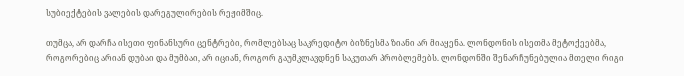სუბიექტების ვალების დარეგულირების რეჟიმშიც.

თუმცა, არ დარჩა ისეთი ფინანსური ცენტრები, რომლებსაც საკრედიტო ბიზნესმა ზიანი არ მიაყენა. ლონდონის ისეთმა მეტოქეებმა, როგორებიც არიან დუბაი და მუმბაი, არ იციან, როგორ გაუმკლავდნენ საკუთარ პრობლემებს. ლონდონში შენარჩუნებულია მთელი რიგი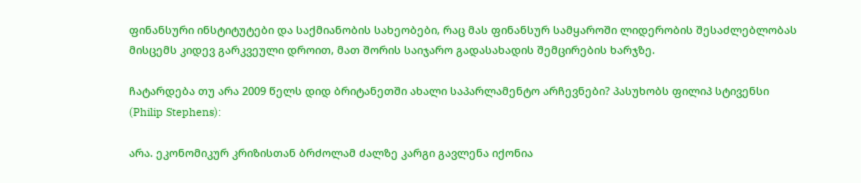ფინანსური ინსტიტუტები და საქმიანობის სახეობები, რაც მას ფინანსურ სამყაროში ლიდერობის შესაძლებლობას მისცემს კიდევ გარკვეული დროით, მათ შორის საიჯარო გადასახადის შემცირების ხარჯზე.

ჩატარდება თუ არა 2009 წელს დიდ ბრიტანეთში ახალი საპარლამენტო არჩევნები? პასუხობს ფილიპ სტივენსი (Philip Stephens):

არა. ეკონომიკურ კრიზისთან ბრძოლამ ძალზე კარგი გავლენა იქონია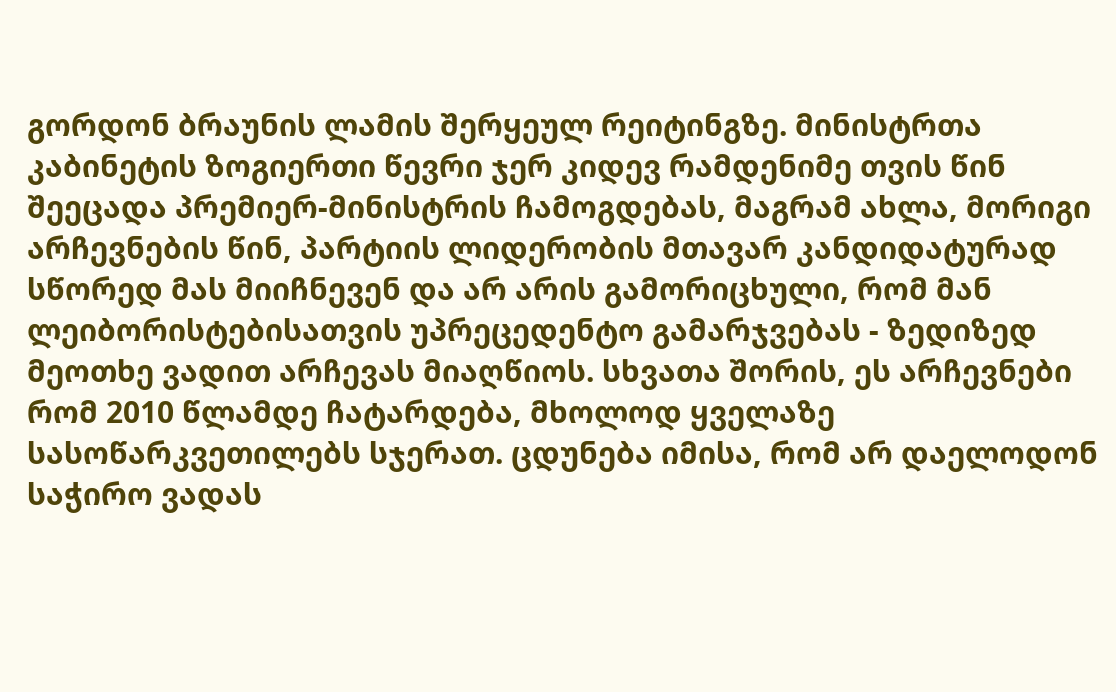გორდონ ბრაუნის ლამის შერყეულ რეიტინგზე. მინისტრთა კაბინეტის ზოგიერთი წევრი ჯერ კიდევ რამდენიმე თვის წინ შეეცადა პრემიერ-მინისტრის ჩამოგდებას, მაგრამ ახლა, მორიგი არჩევნების წინ, პარტიის ლიდერობის მთავარ კანდიდატურად სწორედ მას მიიჩნევენ და არ არის გამორიცხული, რომ მან ლეიბორისტებისათვის უპრეცედენტო გამარჯვებას - ზედიზედ მეოთხე ვადით არჩევას მიაღწიოს. სხვათა შორის, ეს არჩევნები რომ 2010 წლამდე ჩატარდება, მხოლოდ ყველაზე სასოწარკვეთილებს სჯერათ. ცდუნება იმისა, რომ არ დაელოდონ საჭირო ვადას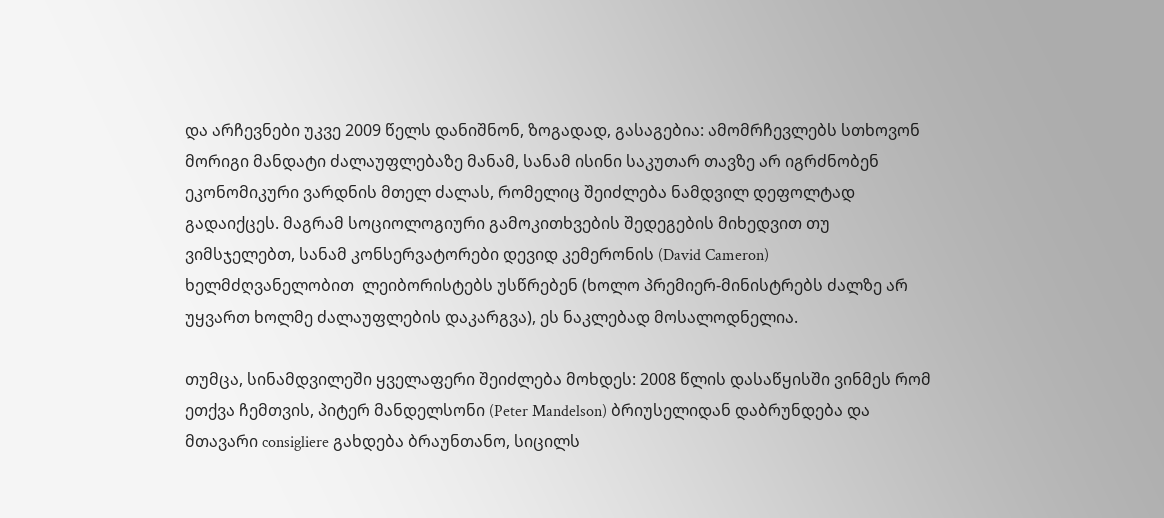და არჩევნები უკვე 2009 წელს დანიშნონ, ზოგადად, გასაგებია: ამომრჩევლებს სთხოვონ მორიგი მანდატი ძალაუფლებაზე მანამ, სანამ ისინი საკუთარ თავზე არ იგრძნობენ ეკონომიკური ვარდნის მთელ ძალას, რომელიც შეიძლება ნამდვილ დეფოლტად გადაიქცეს. მაგრამ სოციოლოგიური გამოკითხვების შედეგების მიხედვით თუ ვიმსჯელებთ, სანამ კონსერვატორები დევიდ კემერონის (David Cameron) ხელმძღვანელობით  ლეიბორისტებს უსწრებენ (ხოლო პრემიერ-მინისტრებს ძალზე არ უყვართ ხოლმე ძალაუფლების დაკარგვა), ეს ნაკლებად მოსალოდნელია.

თუმცა, სინამდვილეში ყველაფერი შეიძლება მოხდეს: 2008 წლის დასაწყისში ვინმეს რომ ეთქვა ჩემთვის, პიტერ მანდელსონი (Peter Mandelson) ბრიუსელიდან დაბრუნდება და მთავარი consigliere გახდება ბრაუნთანო, სიცილს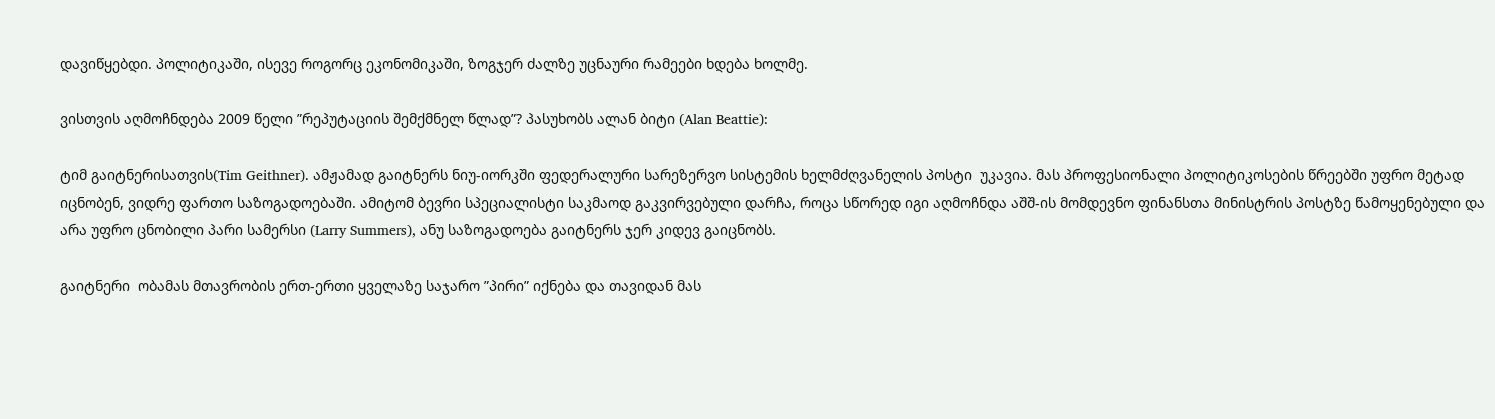დავიწყებდი. პოლიტიკაში, ისევე როგორც ეკონომიკაში, ზოგჯერ ძალზე უცნაური რამეები ხდება ხოლმე.

ვისთვის აღმოჩნდება 2009 წელი ”რეპუტაციის შემქმნელ წლად”? პასუხობს ალან ბიტი (Alan Beattie):

ტიმ გაიტნერისათვის(Tim Geithner). ამჟამად გაიტნერს ნიუ-იორკში ფედერალური სარეზერვო სისტემის ხელმძღვანელის პოსტი  უკავია. მას პროფესიონალი პოლიტიკოსების წრეებში უფრო მეტად იცნობენ, ვიდრე ფართო საზოგადოებაში. ამიტომ ბევრი სპეციალისტი საკმაოდ გაკვირვებული დარჩა, როცა სწორედ იგი აღმოჩნდა აშშ-ის მომდევნო ფინანსთა მინისტრის პოსტზე წამოყენებული და არა უფრო ცნობილი პარი სამერსი (Larry Summers), ანუ საზოგადოება გაიტნერს ჯერ კიდევ გაიცნობს.

გაიტნერი  ობამას მთავრობის ერთ-ერთი ყველაზე საჯარო ”პირი” იქნება და თავიდან მას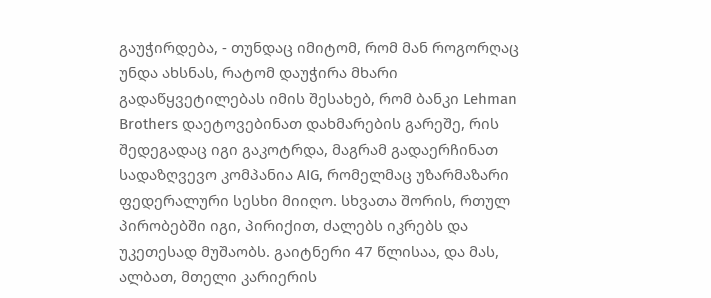გაუჭირდება, - თუნდაც იმიტომ, რომ მან როგორღაც უნდა ახსნას, რატომ დაუჭირა მხარი გადაწყვეტილებას იმის შესახებ, რომ ბანკი Lehman Brothers დაეტოვებინათ დახმარების გარეშე, რის შედეგადაც იგი გაკოტრდა, მაგრამ გადაერჩინათ სადაზღვევო კომპანია AIG, რომელმაც უზარმაზარი ფედერალური სესხი მიიღო. სხვათა შორის, რთულ პირობებში იგი, პირიქით, ძალებს იკრებს და უკეთესად მუშაობს. გაიტნერი 47 წლისაა, და მას, ალბათ, მთელი კარიერის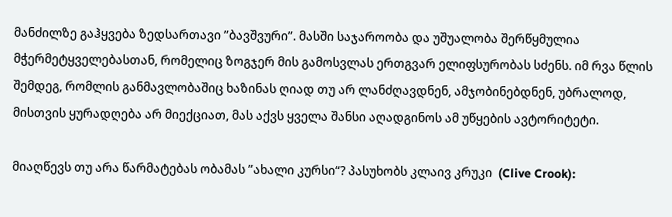მანძილზე გაჰყვება ზედსართავი ”ბავშვური”. მასში საჯაროობა და უშუალობა შერწყმულია მჭერმეტყველებასთან, რომელიც ზოგჯერ მის გამოსვლას ერთგვარ ელიფსურობას სძენს. იმ რვა წლის შემდეგ, რომლის განმავლობაშიც ხაზინას ღიად თუ არ ლანძღავდნენ, ამჯობინებდნენ, უბრალოდ, მისთვის ყურადღება არ მიექციათ, მას აქვს ყველა შანსი აღადგინოს ამ უწყების ავტორიტეტი.

მიაღწევს თუ არა წარმატებას ობამას ”ახალი კურსი“? პასუხობს კლაივ კრუკი  (Clive Crook):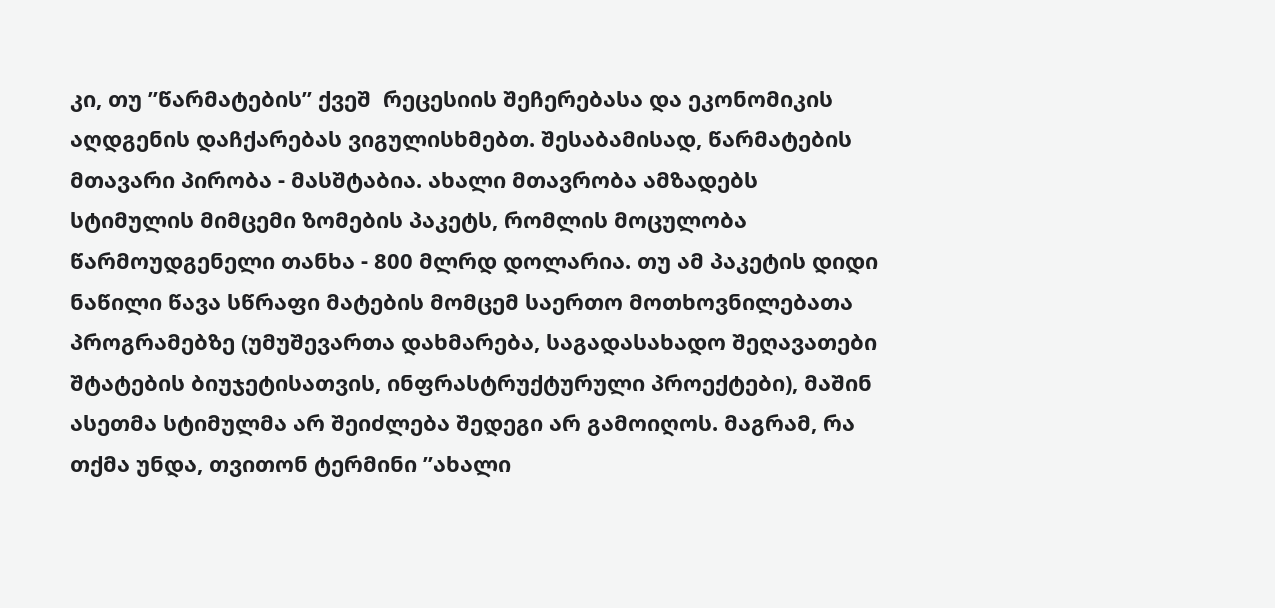კი, თუ ”წარმატების” ქვეშ  რეცესიის შეჩერებასა და ეკონომიკის აღდგენის დაჩქარებას ვიგულისხმებთ. შესაბამისად, წარმატების მთავარი პირობა - მასშტაბია. ახალი მთავრობა ამზადებს სტიმულის მიმცემი ზომების პაკეტს, რომლის მოცულობა წარმოუდგენელი თანხა - 800 მლრდ დოლარია. თუ ამ პაკეტის დიდი ნაწილი წავა სწრაფი მატების მომცემ საერთო მოთხოვნილებათა პროგრამებზე (უმუშევართა დახმარება, საგადასახადო შეღავათები შტატების ბიუჯეტისათვის, ინფრასტრუქტურული პროექტები), მაშინ ასეთმა სტიმულმა არ შეიძლება შედეგი არ გამოიღოს. მაგრამ, რა თქმა უნდა, თვითონ ტერმინი ”ახალი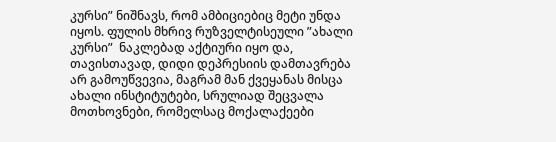კურსი” ნიშნავს, რომ ამბიციებიც მეტი უნდა იყოს. ფულის მხრივ რუზველტისეული ”ახალი კურსი”  ნაკლებად აქტიური იყო და, თავისთავად, დიდი დეპრესიის დამთავრება არ გამოუწვევია, მაგრამ მან ქვეყანას მისცა ახალი ინსტიტუტები, სრულიად შეცვალა მოთხოვნები, რომელსაც მოქალაქეები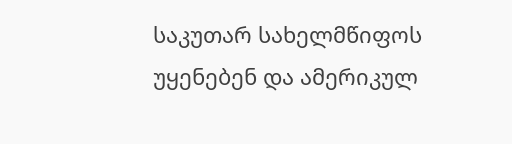საკუთარ სახელმწიფოს უყენებენ და ამერიკულ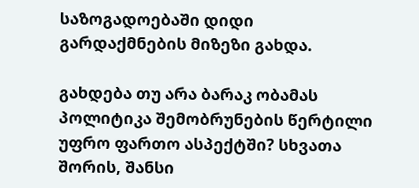საზოგადოებაში დიდი გარდაქმნების მიზეზი გახდა.

გახდება თუ არა ბარაკ ობამას პოლიტიკა შემობრუნების წერტილი უფრო ფართო ასპექტში? სხვათა შორის, შანსი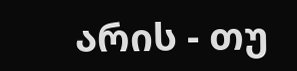არის - თუ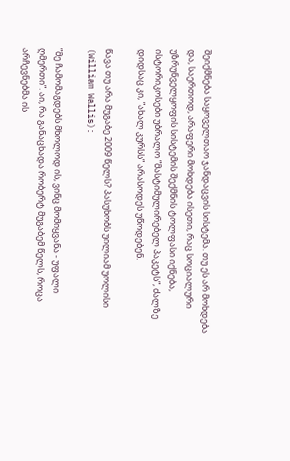შეიქმნება საყოველთაო ჯანდაცვის სისტემა. თუ ეს არ მოხდება და, საერთოდ, არაფერი მოხდება ისეთი, რაც სოციალური უზრუნველყოფის სისტემის შექმნის ტოლფასი იქნება, ისტორიკოსები უბრალო ”მასტიმულირებელ პაკეტს”, ძალზე დიდსაც კი, ”ახალ კურსს” არასოდეს უწოდებენ.

წავა თუ არა მუგაბე 2009 წელს? პასუხობს უილიამ უოლისი (William Wallis):

”მე ჩამომაგდებს მხოლოდ ის, ვინც მომიყვანა - უფალი ღმერთი”. აი, რა განაცხადა რობერტ მუგაბემ წელს, როცა არჩევნებმა ის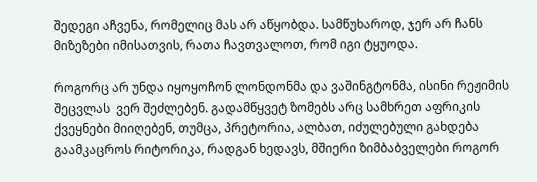შედეგი აჩვენა, რომელიც მას არ აწყობდა. სამწუხაროდ, ჯერ არ ჩანს მიზეზები იმისათვის, რათა ჩავთვალოთ, რომ იგი ტყუოდა.

როგორც არ უნდა იყოყოჩონ ლონდონმა და ვაშინგტონმა, ისინი რეჟიმის შეცვლას  ვერ შეძლებენ. გადამწყვეტ ზომებს არც სამხრეთ აფრიკის ქვეყნები მიიღებენ, თუმცა, პრეტორია, ალბათ, იძულებული გახდება გაამკაცროს რიტორიკა, რადგან ხედავს, მშიერი ზიმბაბველები როგორ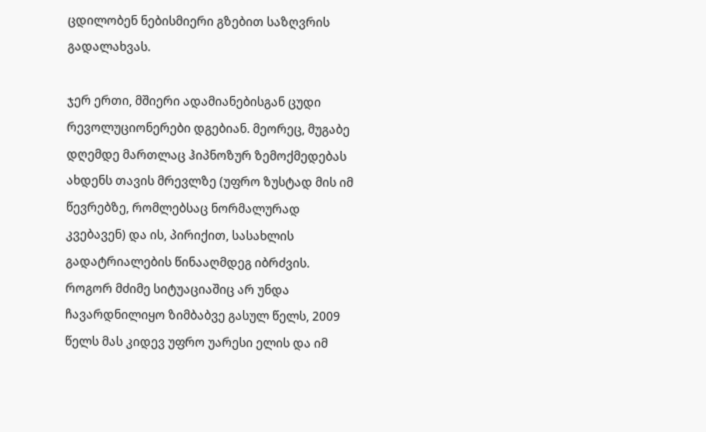ცდილობენ ნებისმიერი გზებით საზღვრის გადალახვას.

ჯერ ერთი, მშიერი ადამიანებისგან ცუდი რევოლუციონერები დგებიან. მეორეც, მუგაბე დღემდე მართლაც ჰიპნოზურ ზემოქმედებას ახდენს თავის მრევლზე (უფრო ზუსტად მის იმ წევრებზე, რომლებსაც ნორმალურად კვებავენ) და ის, პირიქით, სასახლის გადატრიალების წინააღმდეგ იბრძვის. როგორ მძიმე სიტუაციაშიც არ უნდა ჩავარდნილიყო ზიმბაბვე გასულ წელს, 2009 წელს მას კიდევ უფრო უარესი ელის და იმ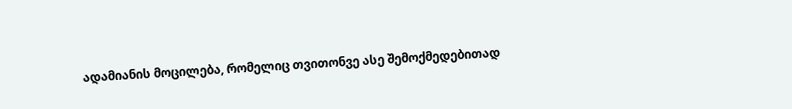ადამიანის მოცილება, რომელიც თვითონვე ასე შემოქმედებითად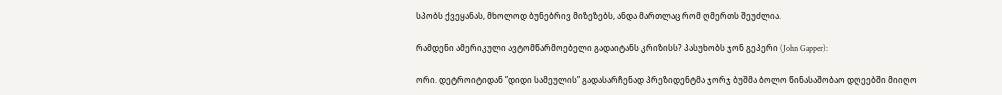სპობს ქვეყანას, მხოლოდ ბუნებრივ მიზეზებს, ანდა მართლაც რომ ღმერთს შეუძლია.

რამდენი ამერიკული ავტომწარმოებელი გადაიტანს კრიზისს? პასუხობს ჯონ გეპერი (John Gapper):

ორი. დეტროიტიდან ”დიდი სამეულის” გადასარჩენად პრეზიდენტმა ჯორჯ ბუშმა ბოლო წინასაშობაო დღეებში მიიღო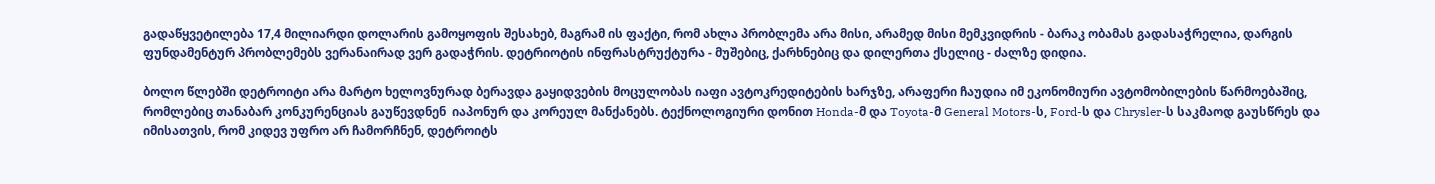გადაწყვეტილება 17,4 მილიარდი დოლარის გამოყოფის შესახებ, მაგრამ ის ფაქტი, რომ ახლა პრობლემა არა მისი, არამედ მისი მემკვიდრის - ბარაკ ობამას გადასაჭრელია, დარგის ფუნდამენტურ პრობლემებს ვერანაირად ვერ გადაჭრის. დეტრიოტის ინფრასტრუქტურა - მუშებიც, ქარხნებიც და დილერთა ქსელიც - ძალზე დიდია.

ბოლო წლებში დეტროიტი არა მარტო ხელოვნურად ბერავდა გაყიდვების მოცულობას იაფი ავტოკრედიტების ხარჯზე, არაფერი ჩაუდია იმ ეკონომიური ავტომობილების წარმოებაშიც, რომლებიც თანაბარ კონკურენციას გაუწევდნენ  იაპონურ და კორეულ მანქანებს. ტექნოლოგიური დონით Honda-მ და Toyota-მ General Motors-ს, Ford-ს და Chrysler-ს საკმაოდ გაუსწრეს და იმისათვის, რომ კიდევ უფრო არ ჩამორჩნენ, დეტროიტს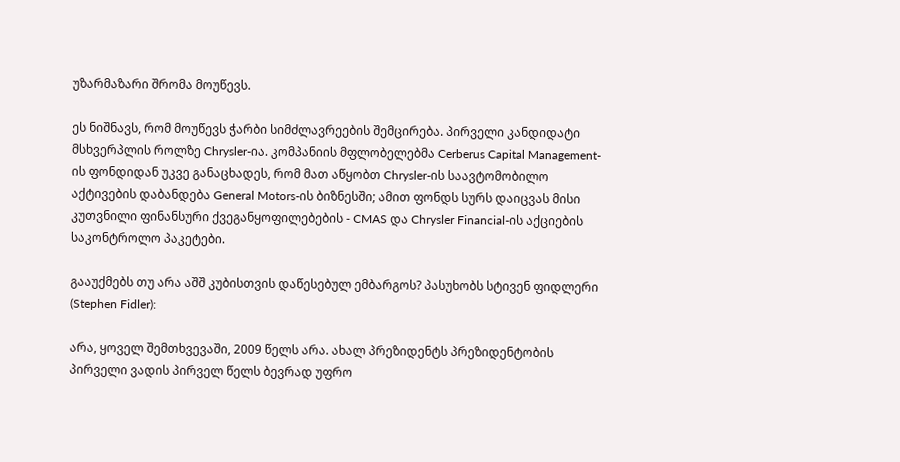უზარმაზარი შრომა მოუწევს.

ეს ნიშნავს, რომ მოუწევს ჭარბი სიმძლავრეების შემცირება. პირველი კანდიდატი მსხვერპლის როლზე Chrysler-ია. კომპანიის მფლობელებმა Cerberus Capital Management-ის ფონდიდან უკვე განაცხადეს, რომ მათ აწყობთ Chrysler-ის საავტომობილო აქტივების დაბანდება General Motors-ის ბიზნესში; ამით ფონდს სურს დაიცვას მისი კუთვნილი ფინანსური ქვეგანყოფილებების - CMAS და Chrysler Financial-ის აქციების საკონტროლო პაკეტები.

გააუქმებს თუ არა აშშ კუბისთვის დაწესებულ ემბარგოს? პასუხობს სტივენ ფიდლერი (Stephen Fidler):

არა, ყოველ შემთხვევაში, 2009 წელს არა. ახალ პრეზიდენტს პრეზიდენტობის პირველი ვადის პირველ წელს ბევრად უფრო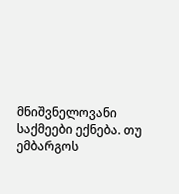მნიშვნელოვანი საქმეები ექნება. თუ ემბარგოს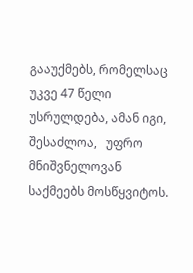გააუქმებს, რომელსაც უკვე 47 წელი უსრულდება, ამან იგი, შესაძლოა,   უფრო მნიშვნელოვან საქმეებს მოსწყვიტოს.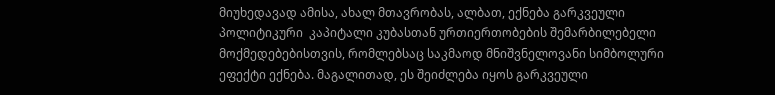მიუხედავად ამისა, ახალ მთავრობას, ალბათ, ექნება გარკვეული პოლიტიკური  კაპიტალი კუბასთან ურთიერთობების შემარბილებელი მოქმედებებისთვის, რომლებსაც საკმაოდ მნიშვნელოვანი სიმბოლური ეფექტი ექნება. მაგალითად, ეს შეიძლება იყოს გარკვეული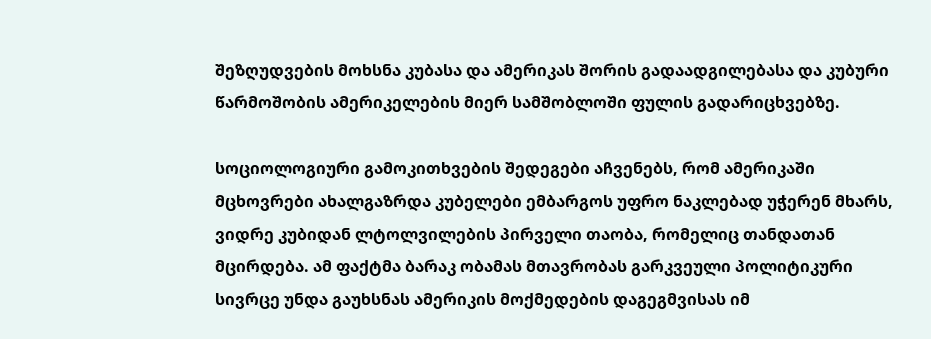შეზღუდვების მოხსნა კუბასა და ამერიკას შორის გადაადგილებასა და კუბური წარმოშობის ამერიკელების მიერ სამშობლოში ფულის გადარიცხვებზე.

სოციოლოგიური გამოკითხვების შედეგები აჩვენებს, რომ ამერიკაში მცხოვრები ახალგაზრდა კუბელები ემბარგოს უფრო ნაკლებად უჭერენ მხარს, ვიდრე კუბიდან ლტოლვილების პირველი თაობა, რომელიც თანდათან მცირდება. ამ ფაქტმა ბარაკ ობამას მთავრობას გარკვეული პოლიტიკური სივრცე უნდა გაუხსნას ამერიკის მოქმედების დაგეგმვისას იმ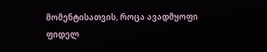მომენტისათვის, როცა ავადმყოფი ფიდელ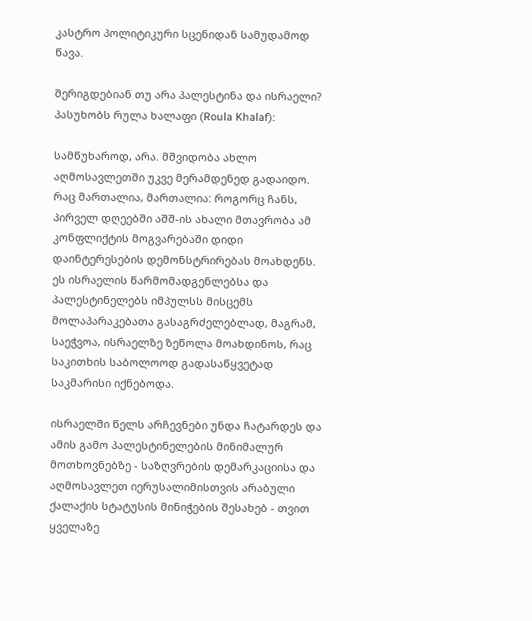კასტრო პოლიტიკური სცენიდან სამუდამოდ წავა.

შერიგდებიან თუ არა პალესტინა და ისრაელი? პასუხობს რულა ხალაფი (Roula Khalaf):

სამწუხაროდ, არა. მშვიდობა ახლო აღმოსავლეთში უკვე მერამდენედ გადაიდო. რაც მართალია, მართალია: როგორც ჩანს, პირველ დღეებში აშშ-ის ახალი მთავრობა ამ კონფლიქტის მოგვარებაში დიდი დაინტერესების დემონსტრირებას მოახდენს. ეს ისრაელის წარმომადგენლებსა და პალესტინელებს იმპულსს მისცემს მოლაპარაკებათა გასაგრძელებლად, მაგრამ, საეჭვოა, ისრაელზე ზეწოლა მოახდინოს, რაც საკითხის საბოლოოდ გადასაწყვეტად საკმარისი იქნებოდა.

ისრაელში წელს არჩევნები უნდა ჩატარდეს და ამის გამო პალესტინელების მინიმალურ მოთხოვნებზე - საზღვრების დემარკაციისა და აღმოსავლეთ იერუსალიმისთვის არაბული ქალაქის სტატუსის მინიჭების შესახებ - თვით ყველაზე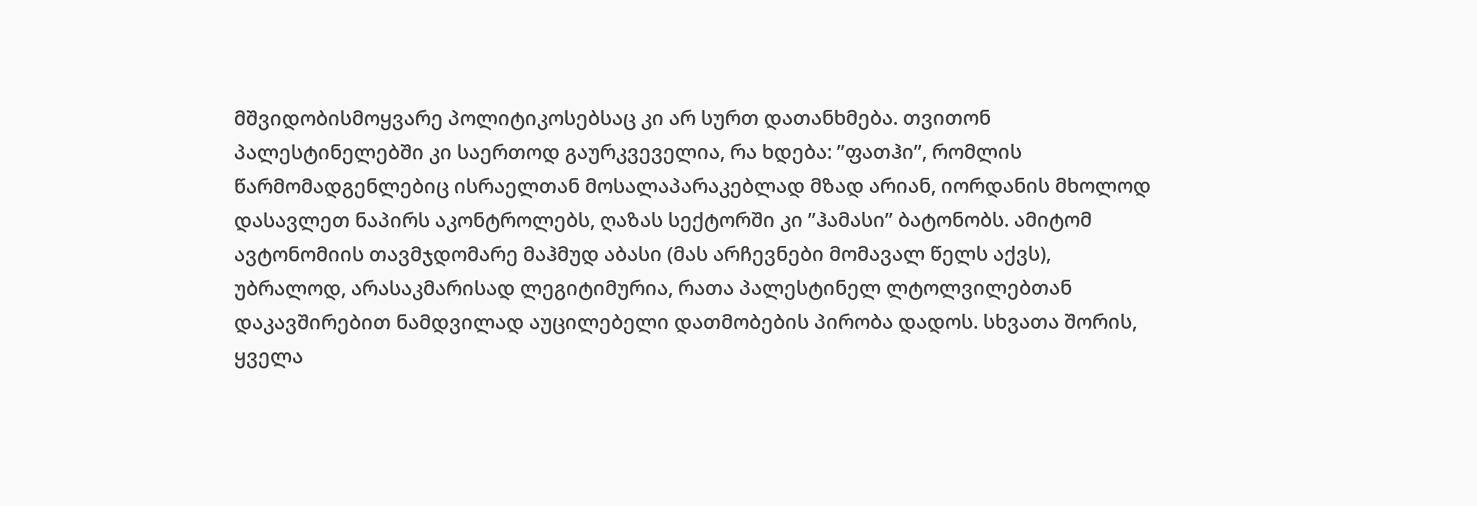მშვიდობისმოყვარე პოლიტიკოსებსაც კი არ სურთ დათანხმება. თვითონ პალესტინელებში კი საერთოდ გაურკვეველია, რა ხდება: ”ფათჰი”, რომლის წარმომადგენლებიც ისრაელთან მოსალაპარაკებლად მზად არიან, იორდანის მხოლოდ დასავლეთ ნაპირს აკონტროლებს, ღაზას სექტორში კი ”ჰამასი” ბატონობს. ამიტომ ავტონომიის თავმჯდომარე მაჰმუდ აბასი (მას არჩევნები მომავალ წელს აქვს), უბრალოდ, არასაკმარისად ლეგიტიმურია, რათა პალესტინელ ლტოლვილებთან დაკავშირებით ნამდვილად აუცილებელი დათმობების პირობა დადოს. სხვათა შორის, ყველა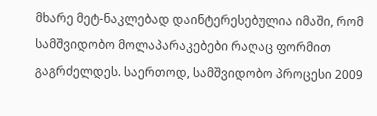მხარე მეტ-ნაკლებად დაინტერესებულია იმაში, რომ სამშვიდობო მოლაპარაკებები რაღაც ფორმით გაგრძელდეს. საერთოდ, სამშვიდობო პროცესი 2009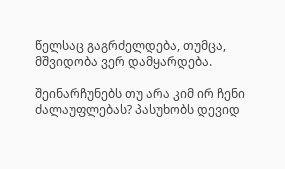წელსაც გაგრძელდება, თუმცა, მშვიდობა ვერ დამყარდება.

შეინარჩუნებს თუ არა კიმ ირ ჩენი ძალაუფლებას? პასუხობს დევიდ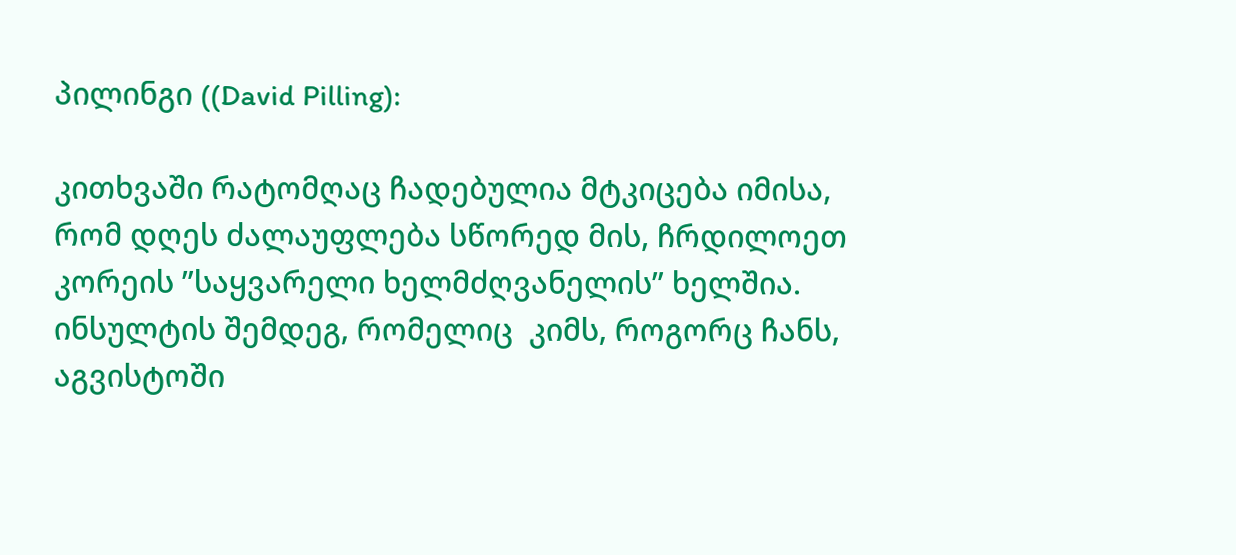პილინგი ((David Pilling):

კითხვაში რატომღაც ჩადებულია მტკიცება იმისა, რომ დღეს ძალაუფლება სწორედ მის, ჩრდილოეთ კორეის ”საყვარელი ხელმძღვანელის” ხელშია. ინსულტის შემდეგ, რომელიც  კიმს, როგორც ჩანს, აგვისტოში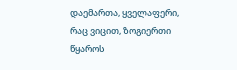დაემართა, ყველაფერი, რაც ვიცით, ზოგიერთი წყაროს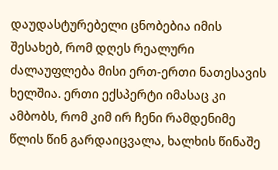დაუდასტურებელი ცნობებია იმის შესახებ, რომ დღეს რეალური ძალაუფლება მისი ერთ-ერთი ნათესავის ხელშია. ერთი ექსპერტი იმასაც კი ამბობს, რომ კიმ ირ ჩენი რამდენიმე წლის წინ გარდაიცვალა, ხალხის წინაშე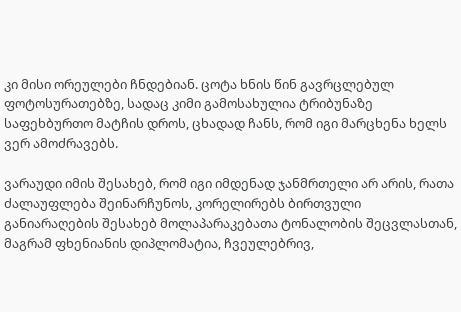კი მისი ორეულები ჩნდებიან. ცოტა ხნის წინ გავრცლებულ ფოტოსურათებზე, სადაც კიმი გამოსახულია ტრიბუნაზე საფეხბურთო მატჩის დროს, ცხადად ჩანს, რომ იგი მარცხენა ხელს ვერ ამოძრავებს.

ვარაუდი იმის შესახებ, რომ იგი იმდენად ჯანმრთელი არ არის, რათა ძალაუფლება შეინარჩუნოს, კორელირებს ბირთვული განიარაღების შესახებ მოლაპარაკებათა ტონალობის შეცვლასთან, მაგრამ ფხენიანის დიპლომატია, ჩვეულებრივ,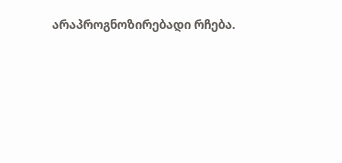არაპროგნოზირებადი რჩება.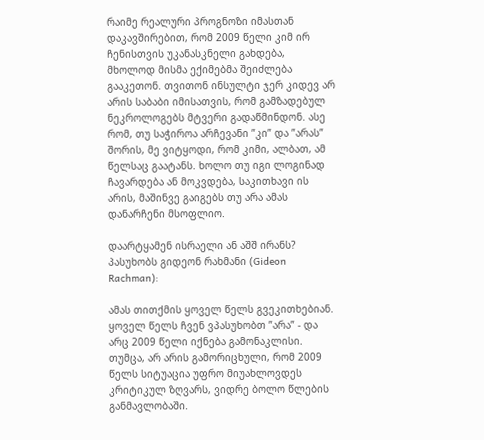რაიმე რეალური პროგნოზი იმასთან დაკავშირებით, რომ 2009 წელი კიმ ირ ჩენისთვის უკანასკნელი გახდება, მხოლოდ მისმა ექიმებმა შეიძლება გააკეთონ. თვითონ ინსულტი ჯერ კიდევ არ არის საბაბი იმისათვის, რომ გამზადებულ ნეკროლოგებს მტვერი გადაწმინდონ. ასე რომ, თუ საჭიროა არჩევანი ”კი” და ”არას” შორის, მე ვიტყოდი, რომ კიმი, ალბათ, ამ წელსაც გაატანს. ხოლო თუ იგი ლოგინად ჩავარდება ან მოკვდება, საკითხავი ის არის, მაშინვე გაიგებს თუ არა ამას დანარჩენი მსოფლიო.

დაარტყამენ ისრაელი ან აშშ ირანს? პასუხობს გიდეონ რახმანი (Gideon Rachman):

ამას თითქმის ყოველ წელს გვეკითხებიან. ყოველ წელს ჩვენ ვპასუხობთ ”არა” - და არც 2009 წელი იქნება გამონაკლისი. თუმცა, არ არის გამორიცხული, რომ 2009 წელს სიტუაცია უფრო მიუახლოვდეს კრიტიკულ ზღვარს, ვიდრე ბოლო წლების განმავლობაში.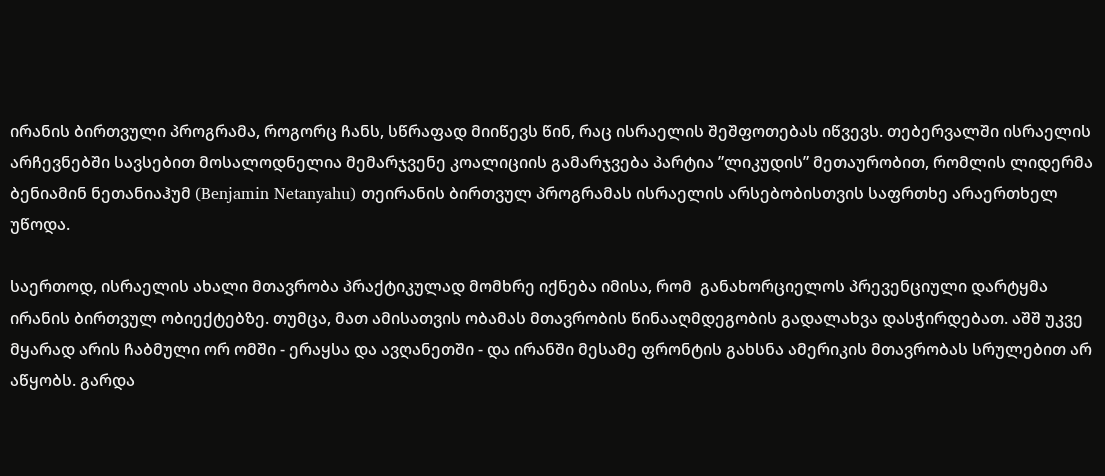ირანის ბირთვული პროგრამა, როგორც ჩანს, სწრაფად მიიწევს წინ, რაც ისრაელის შეშფოთებას იწვევს. თებერვალში ისრაელის არჩევნებში სავსებით მოსალოდნელია მემარჯვენე კოალიციის გამარჯვება პარტია ”ლიკუდის” მეთაურობით, რომლის ლიდერმა ბენიამინ ნეთანიაჰუმ (Benjamin Netanyahu) თეირანის ბირთვულ პროგრამას ისრაელის არსებობისთვის საფრთხე არაერთხელ უწოდა.

საერთოდ, ისრაელის ახალი მთავრობა პრაქტიკულად მომხრე იქნება იმისა, რომ  განახორციელოს პრევენციული დარტყმა ირანის ბირთვულ ობიექტებზე. თუმცა, მათ ამისათვის ობამას მთავრობის წინააღმდეგობის გადალახვა დასჭირდებათ. აშშ უკვე მყარად არის ჩაბმული ორ ომში - ერაყსა და ავღანეთში - და ირანში მესამე ფრონტის გახსნა ამერიკის მთავრობას სრულებით არ აწყობს. გარდა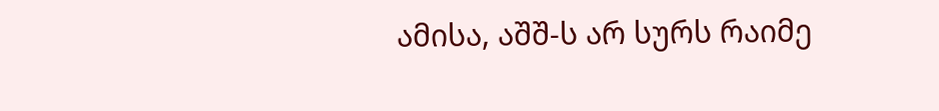ამისა, აშშ-ს არ სურს რაიმე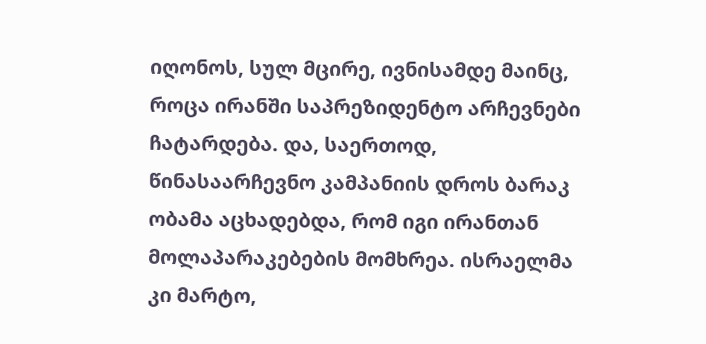იღონოს, სულ მცირე, ივნისამდე მაინც, როცა ირანში საპრეზიდენტო არჩევნები ჩატარდება. და, საერთოდ, წინასაარჩევნო კამპანიის დროს ბარაკ ობამა აცხადებდა, რომ იგი ირანთან მოლაპარაკებების მომხრეა. ისრაელმა კი მარტო,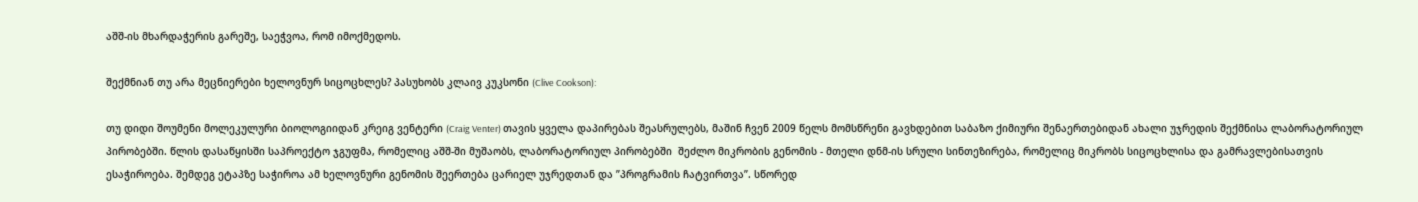აშშ-ის მხარდაჭერის გარეშე, საეჭვოა, რომ იმოქმედოს.

შექმნიან თუ არა მეცნიერები ხელოვნურ სიცოცხლეს? პასუხობს კლაივ კუკსონი (Clive Cookson):

თუ დიდი შოუმენი მოლეკულური ბიოლოგიიდან კრეიგ ვენტერი (Craig Venter) თავის ყველა დაპირებას შეასრულებს, მაშინ ჩვენ 2009 წელს მომსწრენი გავხდებით საბაზო ქიმიური შენაერთებიდან ახალი უჯრედის შექმნისა ლაბორატორიულ პირობებში. წლის დასაწყისში საპროექტო ჯგუფმა, რომელიც აშშ-ში მუშაობს, ლაბორატორიულ პირობებში  შეძლო მიკრობის გენომის - მთელი დნმ-ის სრული სინთეზირება, რომელიც მიკრობს სიცოცხლისა და გამრავლებისათვის ესაჭიროება. შემდეგ ეტაპზე საჭიროა ამ ხელოვნური გენომის შეერთება ცარიელ უჯრედთან და ”პროგრამის ჩატვირთვა”. სწორედ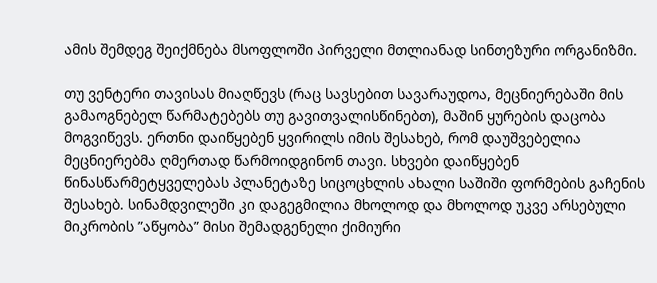ამის შემდეგ შეიქმნება მსოფლოში პირველი მთლიანად სინთეზური ორგანიზმი.

თუ ვენტერი თავისას მიაღწევს (რაც სავსებით სავარაუდოა, მეცნიერებაში მის  გამაოგნებელ წარმატებებს თუ გავითვალისწინებთ), მაშინ ყურების დაცობა მოგვიწევს. ერთნი დაიწყებენ ყვირილს იმის შესახებ, რომ დაუშვებელია მეცნიერებმა ღმერთად წარმოიდგინონ თავი. სხვები დაიწყებენ წინასწარმეტყველებას პლანეტაზე სიცოცხლის ახალი საშიში ფორმების გაჩენის შესახებ. სინამდვილეში კი დაგეგმილია მხოლოდ და მხოლოდ უკვე არსებული მიკრობის ”აწყობა” მისი შემადგენელი ქიმიური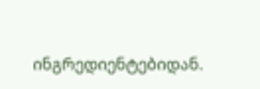ინგრედიენტებიდან.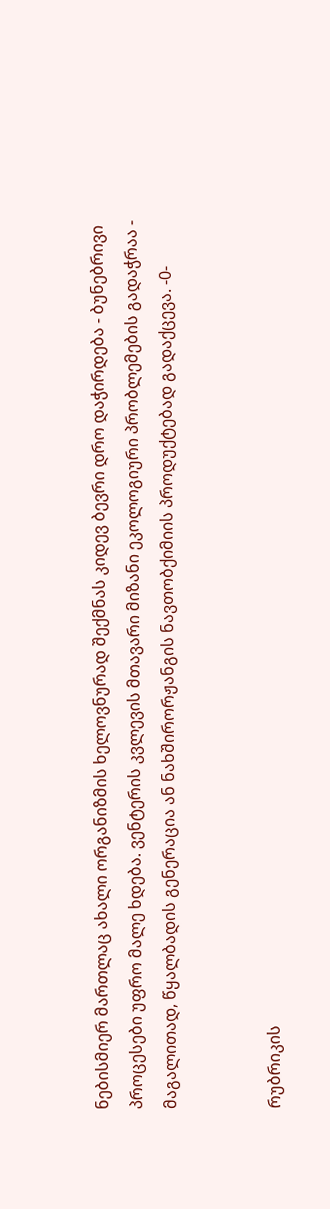ნებისმიერ მართლაც ახალი ორგანიზმის ხელოვნურად შექმნას კიდევ ბევრი დრო დაჭირდება - ბუნებრივი პროცესები უფრო მალე ხდება. ვენტერის კვლევის მთავარი მიზანი ეკოლოგიური პრობლემების გადაჭრაა - მაგალითად, წყალბადის გენერაცია ან ნახშირორჟანგის ნავთობქიმიის პროდუქტებად გადაქცევა. -0-


რუბრიკის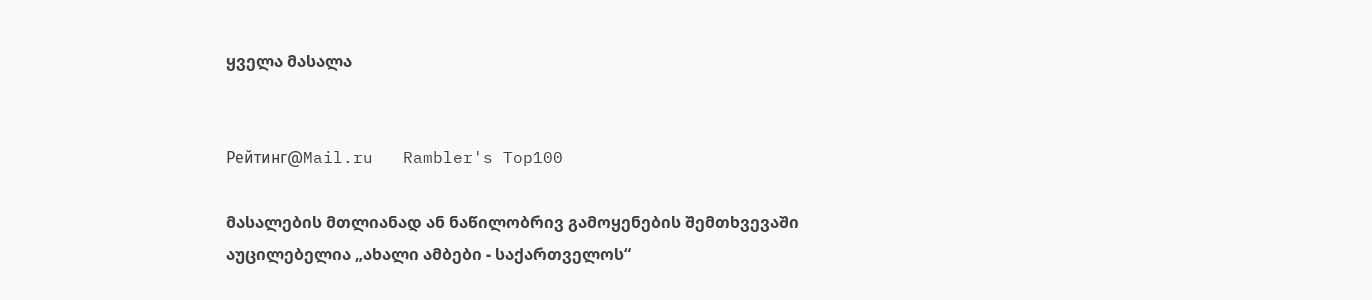ყველა მასალა


Рейтинг@Mail.ru   Rambler's Top100

მასალების მთლიანად ან ნაწილობრივ გამოყენების შემთხვევაში აუცილებელია „ახალი ამბები - საქართველოს“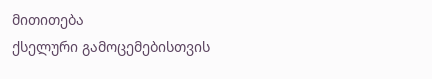მითითება
ქსელური გამოცემებისთვის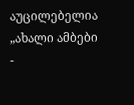აუცილებელია „ახალი ამბები -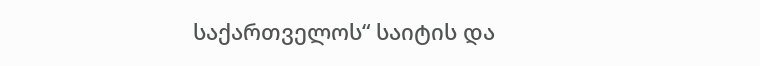საქართველოს“ საიტის და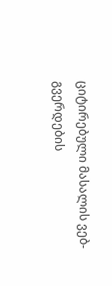ციტირებული მასალის ვებ-გვერდების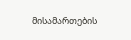მისამართების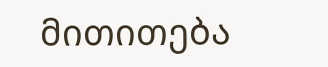მითითება